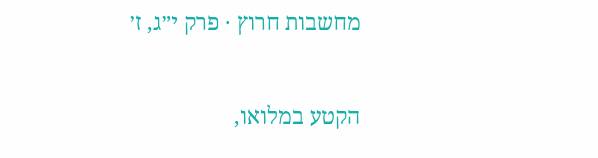מחשבות חרוץ · פרק י״ג, ז׳

הקטע במלואו,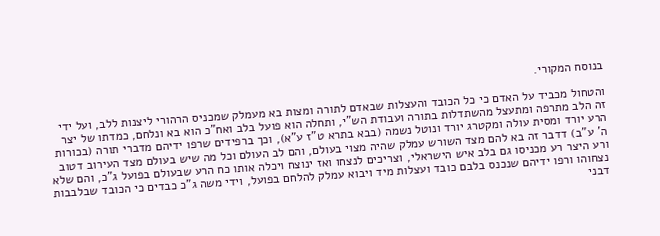בנוסח המקורי.

והטחול מכביד על האדם כי כל הכובד והעצלות שבאדם לתורה ומצות בא מעמלק שמכניס הרהורי ליצנות ללב, ועל ידי זה הלב מתרפה ומתעצל מהשתדלות בתורה ועבודת הש"י, ותחלה הוא פועל בלב ואח"כ הוא בא ונלחם, כמדתו של יצר הרע יורד ומסית עולה ומקטרג יורד ונוטל נשמה (בבא בתרא ט"ז ע"א), וכך ברפידים שרפו ידיהם מדברי תורה (בכורות ה' ע"ב) דדבר זה בא להם מצד השורש עמלק שהיה מצוי בעולם, והם לב העולם וכל מה שיש בעולם מצד העירוב דטוב ורע היצר רע מכניסו גם בלב איש הישראלי, וצריכים לנצחו ואז ינוצח ויכלה אותו כח הרע שבעולם בפועל ג"כ, והם שלא נצחוהו ורפו ידיהם שנכנס בלבם כובד ועצלות מיד ויבוא עמלק להלחם בפועל, וידי משה ג"כ כבדים כי הכובד שבלבבות דבני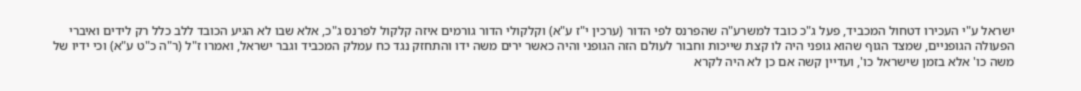ישראל ע"י העכירו דטחול המכביד, פעל ג"כ כובד למשרע"ה שהפרנס לפי הדור (ערכין י"ז ע"א) וקלקולי הדור גורמים איזה קלקול לפרנס ג"כ, אלא שבו לא הגיע הכובד ללב כלל רק לידים ואיברי הפעולה הגופניים, שמצד הגוף שהוא גופני היה לו קצת שייכות וחבור לעולם הזה הגופני והיה כאשר ירים משה ידו והתחזק נגד כח עמלק המכביד וגבר ישראל, ואמרו ז"ל (ר"ה כ"ט ע"א) וכי ידיו של משה כו' אלא בזמן שישראל כו', ועדיין קשה אם כן לא היה לקרא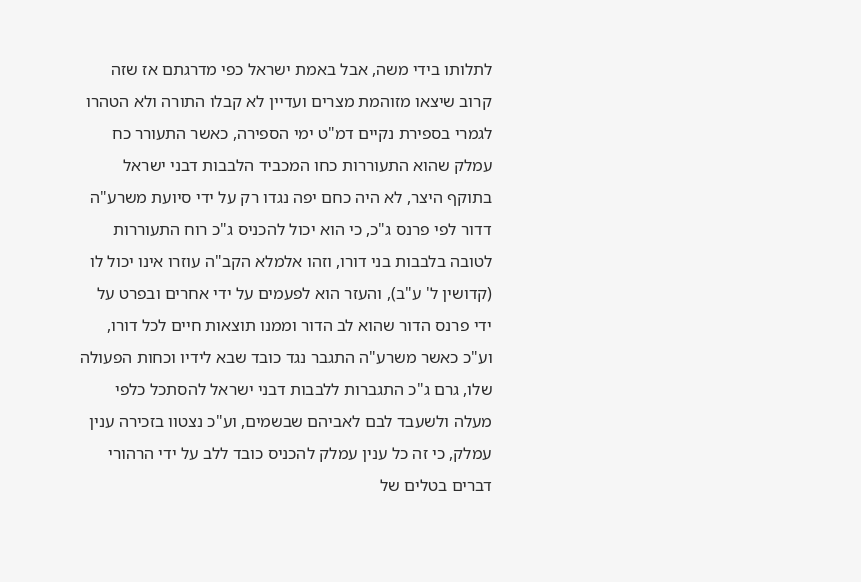לתלותו בידי משה, אבל באמת ישראל כפי מדרגתם אז שזה קרוב שיצאו מזוהמת מצרים ועדיין לא קבלו התורה ולא הטהרו לגמרי בספירת נקיים דמ"ט ימי הספירה, כאשר התעורר כח עמלק שהוא התעוררות כחו המכביד הלבבות דבני ישראל בתוקף היצר, לא היה כחם יפה נגדו רק על ידי סיועת משרע"ה דדור לפי פרנס ג"כ, כי הוא יכול להכניס ג"כ רוח התעוררות לטובה בלבבות בני דורו, וזהו אלמלא הקב"ה עוזרו אינו יכול לו (קדושין ל' ע"ב), והעזר הוא לפעמים על ידי אחרים ובפרט על ידי פרנס הדור שהוא לב הדור וממנו תוצאות חיים לכל דורו, וע"כ כאשר משרע"ה התגבר נגד כובד שבא לידיו וכחות הפעולה שלו, גרם ג"כ התגברות ללבבות דבני ישראל להסתכל כלפי מעלה ולשעבד לבם לאביהם שבשמים, וע"כ נצטוו בזכירה ענין עמלק, כי זה כל ענין עמלק להכניס כובד ללב על ידי הרהורי דברים בטלים של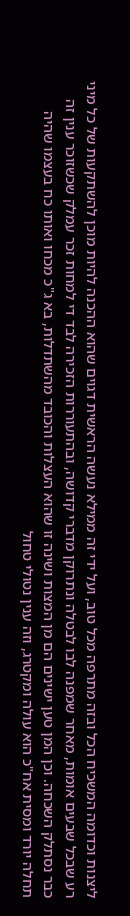ליצנות וכדומה המשכיח הכל ובזה מתרפה מכל טוב, ועל ידי זה ממילא נעשה הראשית דגוים שהוא ההכנה להיות מוכן להשתקעות של כל מיני רע שבכל שבעים אומות, מאחר שמפנה לבו לבטלה ונתרוקן מדברי קדושה, ובהתעוררות הזכירה לבד די למחות זכר עמלק שכשזוכר ענין זה כבר נסתלק השכחה. וכן המן טען ישינים הם מן המצות ושינה זו שהוא העצלות והכובד מהשתדלות, בא ג"כ מכחו ואותו כח בעצמו שהיה תחלה יורד ומסית אח"כ הוא עולה ומקטרג, וזה ענין נטולי טחול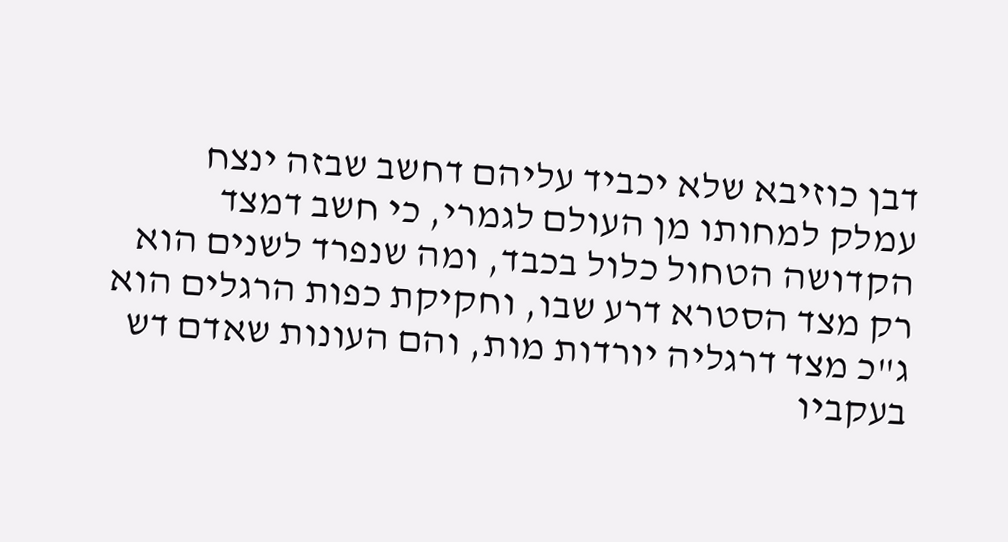דבן כוזיבא שלא יכביד עליהם דחשב שבזה ינצח עמלק למחותו מן העולם לגמרי, כי חשב דמצד הקדושה הטחול כלול בכבד, ומה שנפרד לשנים הוא רק מצד הסטרא דרע שבו, וחקיקת כפות הרגלים הוא ג"כ מצד דרגליה יורדות מות, והם העונות שאדם דש בעקביו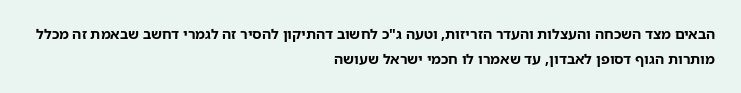הבאים מצד השכחה והעצלות והעדר הזריזות, וטעה ג"כ לחשוב דהתיקון להסיר זה לגמרי דחשב שבאמת זה מכלל מותרות הגוף דסופן לאבדון, עד שאמרו לו חכמי ישראל שעושה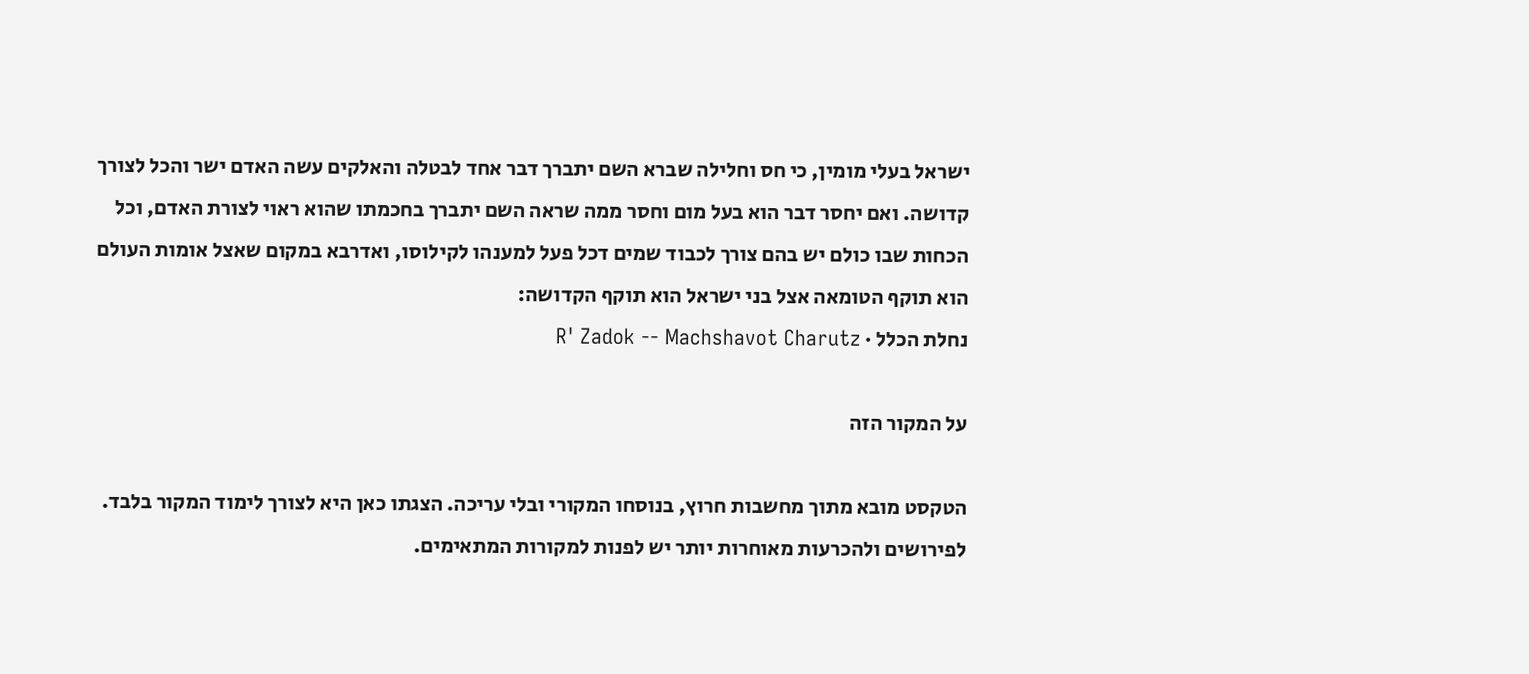ישראל בעלי מומין, כי חס וחלילה שברא השם יתברך דבר אחד לבטלה והאלקים עשה האדם ישר והכל לצורך קדושה. ואם יחסר דבר הוא בעל מום וחסר ממה שראה השם יתברך בחכמתו שהוא ראוי לצורת האדם, וכל הכחות שבו כולם יש בהם צורך לכבוד שמים דכל פעל למענהו לקילוסו, ואדרבא במקום שאצל אומות העולם הוא תוקף הטומאה אצל בני ישראל הוא תוקף הקדושה:
נחלת הכלל · R' Zadok -- Machshavot Charutz

על המקור הזה

הטקסט מובא מתוך מחשבות חרוץ, בנוסחו המקורי ובלי עריכה. הצגתו כאן היא לצורך לימוד המקור בלבד. לפירושים ולהכרעות מאוחרות יותר יש לפנות למקורות המתאימים.